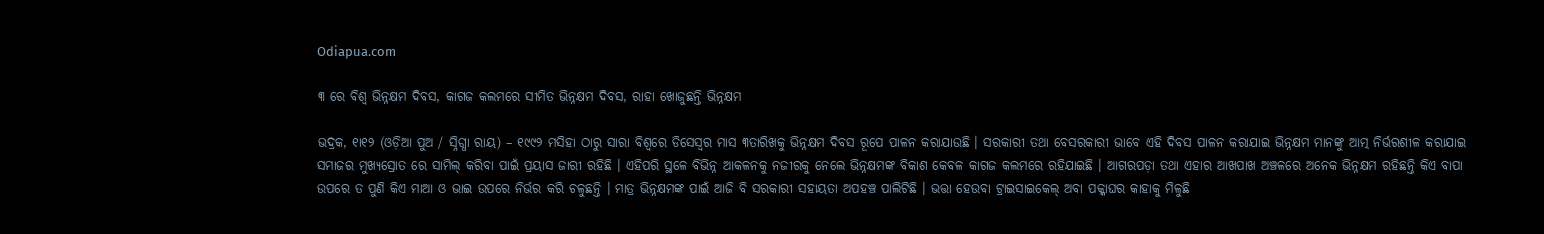Odiapua.com

୩ ରେ ବିଶ୍ୱ ଭିନ୍ନକ୍ଷମ ଦିବସ, କାଗଜ କଲମରେ ସୀମିତ ଭିନ୍ନକ୍ଷମ ଦିବସ, ରାହା ଖୋଜୁଛନ୍ତି ଭିନ୍ନକ୍ଷମ

ଭଦ୍ରକ, ୧ା୧୨ (ଓଡ଼ିଆ ପୁଅ / ସ୍ନିଗ୍ଧା ରାୟ) – ୧୯୯୨ ମସିହା ଠାରୁ ସାରା ବିଶ୍ୱରେ ଡିସେସ୍ୱର ମାସ ୩ତାରିଖକୁ ଭିନ୍ନକ୍ଷମ ଦିବସ ରୂପେ ପାଳନ କରାଯାଉଛି । ସରକାରୀ ତଥା ବେସରକାରୀ ଭାବେ ଏହି ଦିବସ ପାଳନ କରାଯାଇ ଭିନ୍ନକ୍ଷମ ମାନଙ୍କୁ ଆତ୍ମ ନିର୍ଭରଶୀଳ କରାଯାଇ ସମାଜର ମୁଖ୍ୟସ୍ରୋତ ରେ ସାମିଲ୍ କରିବା ପାଇଁ ପ୍ରୟାସ ଜାରୀ ରହିଛି । ଏହିପରି ସ୍ଥଳେ ବିଭିନ୍ନ ଆକଳନକୁ ନଜୀରକୁ ନେଲେ ଭିନ୍ନକ୍ଷମଙ୍କ ବିକାଶ କେବଳ କାଗଜ କଲମରେ ରହିଯାଇଛି । ଆଗରପଡ଼ା ତଥା ଏହାର ଆଖପାଖ ଅଞ୍ଚଳରେ ଅନେକ ଭିନ୍ନକ୍ଷମ ରହିଛନ୍ତି କିଏ ବାପା ଉପରେ ତ ପୁଣି କିଏ ମାଆ ଓ ଭାଇ ଉପରେ ନିର୍ଭର କରି ଚଳୁଛନ୍ତି । ମାତ୍ର ଭିନ୍ନକ୍ଷମଙ୍କ ପାଇଁ ଆଜି ବି ସରକାରୀ ସହାୟତା ଅପହଞ୍ଚ ପାଲିଟିଛି । ଭତ୍ତା ହେଉବା ଟ୍ରାଇସାଇକେଲ୍ ଅବା ପକ୍କାଘର କାହାକୁ ମିଳୁଛି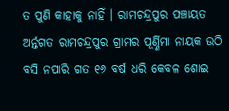ତ ପୁଣି କାହାକୁ ନାହିଁ । ରାମଚନ୍ଦ୍ରପୁର ପଞ୍ଚାୟତ ଅର୍ନ୍ତଗତ ରାମଚନ୍ଦ୍ରପୁର ଗ୍ରାମର ପୂର୍ଣ୍ଣିମା ନାୟକ ଉଠି ବସି ନପାରି ଗତ ୧୬ ବର୍ଷ ଧରି କେବଳ ଶୋଇ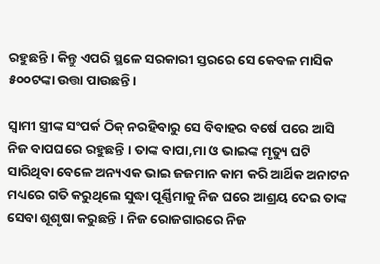ରହୁଛନ୍ତି । କିନ୍ତୁ ଏପରି ସ୍ଥଳେ ସରକାରୀ ସ୍ତରରେ ସେ କେବଳ ମାସିକ ୫୦୦ଟଙ୍କା ଉତ୍ତା ପାଉଛନ୍ତି ।

ସ୍ୱାମୀ ସ୍ତ୍ରୀଙ୍କ ସଂପର୍କ ଠିକ୍ ନରହିବାରୁ ସେ ବିବାହର ବର୍ଷେ ପରେ ଆସି ନିଜ ବାପଘରେ ରହୁଛନ୍ତି । ତାଙ୍କ ବାପା,ମା ଓ ଭାଇଙ୍କ ମୃତ୍ୟୁ ଘଟି ସାରିଥିବା ବେଳେ ଅନ୍ୟଏକ ଭାଇ ଜଜମାନ କାମ କରି ଆର୍ଥିକ ଅନାଟନ ମଧ୍ୟରେ ଗତି କରୁଥିଲେ ସୁଦ୍ଧା ପୂର୍ଣ୍ଣିମାକୁ ନିଜ ଘରେ ଆଶ୍ରୟ ଦେଇ ତାଙ୍କ ସେବା ଶୂଶୃଷା କରୁଛନ୍ତି । ନିଜ ରୋଜଗାରରେ ନିଜ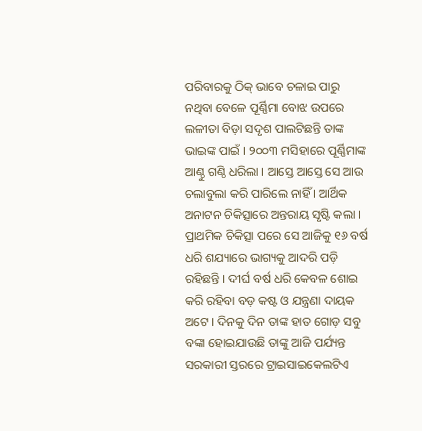ପରିବାରକୁ ଠିକ୍ ଭାବେ ଚଳାଇ ପାରୁ ନଥିବା ବେଳେ ପୂର୍ଣ୍ଣିମା ବୋଝ ଉପରେ ଲଳୀତା ବିଡ଼ା ସଦୃଶ ପାଲଟିଛନ୍ତି ତାଙ୍କ ଭାଇଙ୍କ ପାଇଁ । ୨୦୦୩ ମସିହାରେ ପୂର୍ଣ୍ଣିମାଙ୍କ ଆଣ୍ଠୁ ଗଣ୍ଠି ଧରିଲା । ଆସ୍ତେ ଆସ୍ତେ ସେ ଆଉ ଚଲାବୁଲା କରି ପାରିଲେ ନାହିଁ । ଆର୍ଥିକ ଅନାଟନ ଚିକିତ୍ସାରେ ଅନ୍ତରାୟ ସୃଷ୍ଟି କଲା । ପ୍ରାଥମିକ ଚିକିତ୍ସା ପରେ ସେ ଆଜିକୁ ୧୬ ବର୍ଷ ଧରି ଶଯ୍ୟାରେ ଭାଗ୍ୟକୁ ଆଦରି ପଡ଼ି ରହିଛନ୍ତି । ଦୀର୍ଘ ବର୍ଷ ଧରି କେବଳ ଶୋଇ କରି ରହିବା ବଡ଼ କଷ୍ଟ ଓ ଯନ୍ତ୍ରଣା ଦାୟକ ଅଟେ । ଦିନକୁ ଦିନ ତାଙ୍କ ହାତ ଗୋଡ଼ ସବୁ ବଙ୍କା ହୋଇଯାଉଛି ତାଙ୍କୁ ଆଜି ପର୍ଯ୍ୟନ୍ତ ସରକାରୀ ସ୍ତରରେ ଟ୍ରାଇସାଇକେଲଟିଏ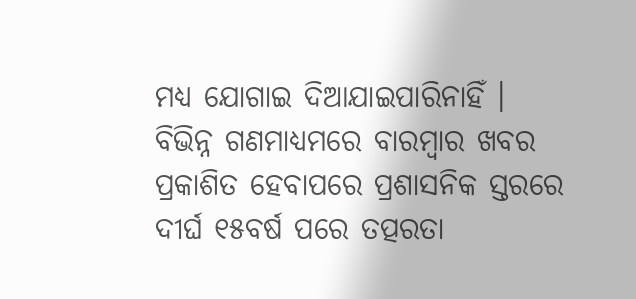ମଧ୍ୟ ଯୋଗାଇ ଦିଆଯାଇପାରିନାହିଁ । ବିଭିନ୍ନ ଗଣମାଧ୍ୟମରେ ବାରମ୍ବାର ଖବର ପ୍ରକାଶିତ ହେବାପରେ ପ୍ରଶାସନିକ ସ୍ତରରେ ଦୀର୍ଘ ୧୫ବର୍ଷ ପରେ ତତ୍ପରତା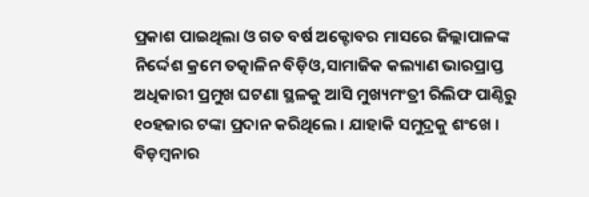ପ୍ରକାଶ ପାଇଥିଲା ଓ ଗତ ବର୍ଷ ଅକ୍ଟୋବର ମାସରେ ଜିଲ୍ଲାପାଳଙ୍କ ନିର୍ଦ୍ଦେଶ କ୍ରମେ ତତ୍କାଳିନ ବିଡ଼ିଓ,ସାମାଜିକ କଲ୍ୟାଣ ଭାରପ୍ରାପ୍ତ ଅଧିକାରୀ ପ୍ରମୁଖ ଘଟଣା ସ୍ଥଳକୁ ଆସି ମୁଖ୍ୟମଂତ୍ରୀ ରିଲିଫ ପାଣ୍ଠିରୁ ୧୦ହଜାର ଟଙ୍କା ପ୍ରଦାନ କରିଥିଲେ । ଯାହାକି ସମୁଦ୍ରକୁ ଶଂଖେ । ବିଡ଼ମ୍ବନାର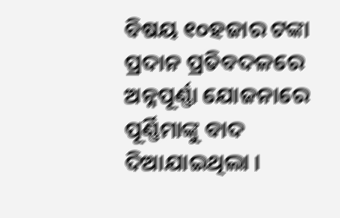ବିଷୟ ୧୦ହଜାର ଟଙ୍କା ପ୍ରଦାନ ପ୍ରତିବଦଳରେ ଅନ୍ନପୂର୍ଣ୍ଣା ଯୋଜନାରେ ପୂର୍ଣ୍ଣିମାଙ୍କୁ ବାଦ ଦିଆଯାଇଥିଲା ।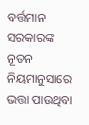ବର୍ତ୍ତମାନ ସରକାରଙ୍କ ନୂତନ ନିୟମାନୁସାରେ ଭତ୍ତା ପାଉଥିବା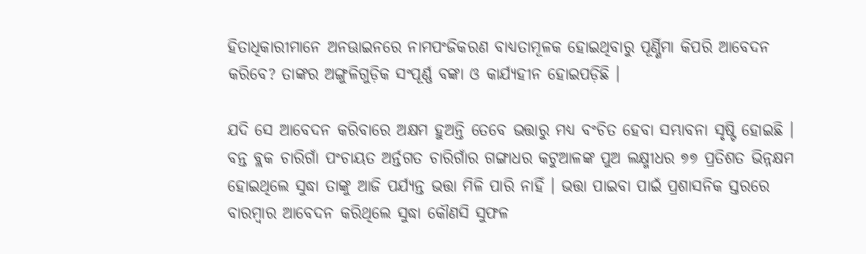ହିତାଧିକାରୀମାନେ ଅନଊାଇନରେ ନାମପଂଜିକରଣ ବାଧ୍ୟତାମୂଳକ ହୋଇଥିବାରୁ ପୂର୍ଣ୍ଣିମା କିପରି ଆବେଦନ କରିବେ? ତାଙ୍କର ଅଙ୍ଗୁଳିଗୁଡ଼ିକ ସଂପୂର୍ଣ୍ଣ ବଙ୍କା ଓ କାର୍ଯ୍ୟହୀନ ହୋଇପଡ଼ିଛି ।

ଯଦି ସେ ଆବେଦନ କରିବାରେ ଅକ୍ଷମ ହୁଅନ୍ତି ତେବେ ଭତ୍ତାରୁ ମଧ୍ୟ ବଂଚିତ ହେବା ସମ୍ଭାବନା ସୃଷ୍ଟି ହୋଇଛି । ବନ୍ତ ବ୍ଲକ ଚାରିଗାଁ ପଂଚାୟତ ଅର୍ନ୍ତଗତ ଚାରିଗାଁର ଗଙ୍ଗାଧର କଟୁଆଳଙ୍କ ପୁଅ ଲକ୍ଷ୍ମୀଧର ୭୭ ପ୍ରତିଶତ ଭିନ୍ନକ୍ଷମ ହୋଇଥିଲେ ସୁଦ୍ଧା ତାଙ୍କୁ ଆଜି ପର୍ଯ୍ୟନ୍ତ ଭତ୍ତା ମିଳି ପାରି ନାହିଁ । ଭତ୍ତା ପାଇବା ପାଇଁ ପ୍ରଶାସନିକ ସ୍ତରରେ ବାରମ୍ବାର ଆବେଦନ କରିଥିଲେ ସୁଦ୍ଧା କୌଣସି ସୁଫଳ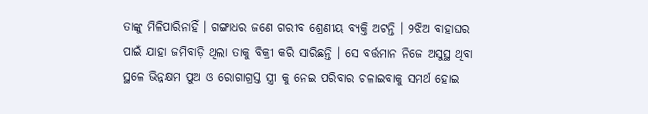ତାଙ୍କୁ ମିଳିପାରିନାହିଁ । ଗଙ୍ଗାଧର ଜଣେ ଗରୀବ ଶ୍ରେଣୀୟ ବ୍ୟକ୍ତି ଅଟନ୍ତି । ୨ଝିଅ ବାହାଘର ପାଇଁ ଯାହା ଜମିବାଡ଼ି ଥିଲା ତାକୁ ବିକ୍ରୀ କରି ସାରିଛନ୍ତି । ସେ ବର୍ତ୍ତମାନ ନିଜେ ଅସୁସ୍ଥ ଥିବା ସ୍ଥଳେ ଭିନ୍ନକ୍ଷମ ପୁଅ ଓ ରୋଗାଗ୍ରସ୍ତ ସ୍ତ୍ରୀ କୁ ନେଇ ପରିବାର ଚଳାଇବାକୁ ସମର୍ଥ ହୋଇ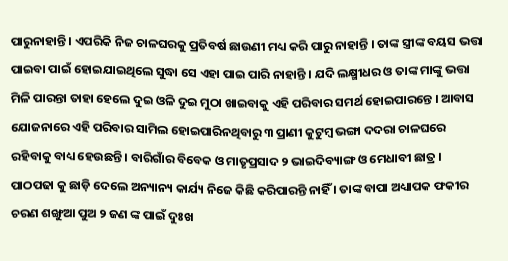ପାରୁନାହାନ୍ତି । ଏପରିକି ନିଜ ଚାଳଘରକୁ ପ୍ରତିବର୍ଷ ଛାଉଣୀ ମଧ୍ୟ କରି ପାରୁ ନାହାନ୍ତି । ତାଙ୍କ ସ୍ତ୍ରୀଙ୍କ ବୟସ ଭତ୍ତା ପାଇବା ପାଇଁ ହୋଇଯାଇଥିଲେ ସୁଦ୍ଧା ସେ ଏହା ପାଇ ପାରି ନାହାନ୍ତି । ଯଦି ଲକ୍ଷ୍ମୀଧର ଓ ତାଙ୍କ ମାଙ୍କୁ ଭତ୍ତା ମିଳି ପାରନ୍ତା ତାହା ହେଲେ ଦୁଇ ଓଳି ଦୁଇ ମୁଠା ଖାଇବାକୁ ଏହି ପରିବାର ସମର୍ଥ ହୋଇପାରନ୍ତେ । ଆବାସ ଯୋଜନାରେ ଏହି ପରିବାର ସାମିଲ ହୋଇପାରିନଥିବାରୁ ୩ ପ୍ରାଣୀ କୁଟୁମ୍ବ ଭଙ୍ଗା ଦଦରା ଚାଳଘରେ ରହିବାକୁ ବାଧ୍ୟ ହେଉଛନ୍ତି । ବାରିଗାଁର ବିବେକ ଓ ମାତୃପ୍ରସାଦ ୨ ଭାଇଦିବ୍ୟାଙ୍ଗ ଓ ମେଧାବୀ ଛାତ୍ର । ପାଠପଢା କୁ ଛାଡ଼ି ଦେଲେ ଅନ୍ୟାନ୍ୟ କାର୍ଯ୍ୟ ନିଜେ କିଛି କରିପାରନ୍ତି ନାହିଁ । ତାଙ୍କ ବାପା ଅଧ୍ୟାପକ ଫକୀର ଚରଣ ଶଙ୍ଖୁଆ ପୁଅ ୨ ଜଣ ଙ୍କ ପାଇଁ ଦୁଃଖ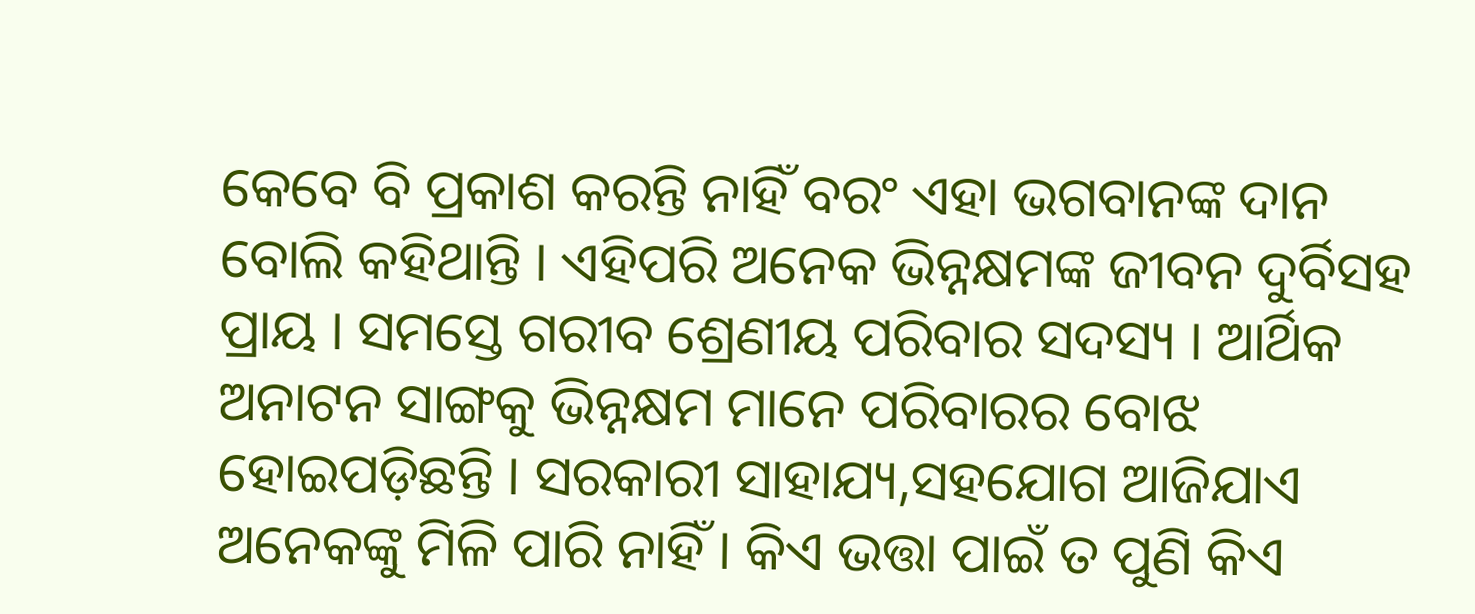କେବେ ବି ପ୍ରକାଶ କରନ୍ତି ନାହିଁ ବରଂ ଏହା ଭଗବାନଙ୍କ ଦାନ ବୋଲି କହିଥାନ୍ତି । ଏହିପରି ଅନେକ ଭିନ୍ନକ୍ଷମଙ୍କ ଜୀବନ ଦୁର୍ବିସହ ପ୍ରାୟ । ସମସ୍ତେ ଗରୀବ ଶ୍ରେଣୀୟ ପରିବାର ସଦସ୍ୟ । ଆର୍ଥିକ ଅନାଟନ ସାଙ୍ଗକୁ ଭିନ୍ନକ୍ଷମ ମାନେ ପରିବାରର ବୋଝ ହୋଇପଡ଼ିଛନ୍ତି । ସରକାରୀ ସାହାଯ୍ୟ,ସହଯୋଗ ଆଜିଯାଏ ଅନେକଙ୍କୁ ମିଳି ପାରି ନାହିଁ । କିଏ ଭତ୍ତା ପାଇଁ ତ ପୁଣି କିଏ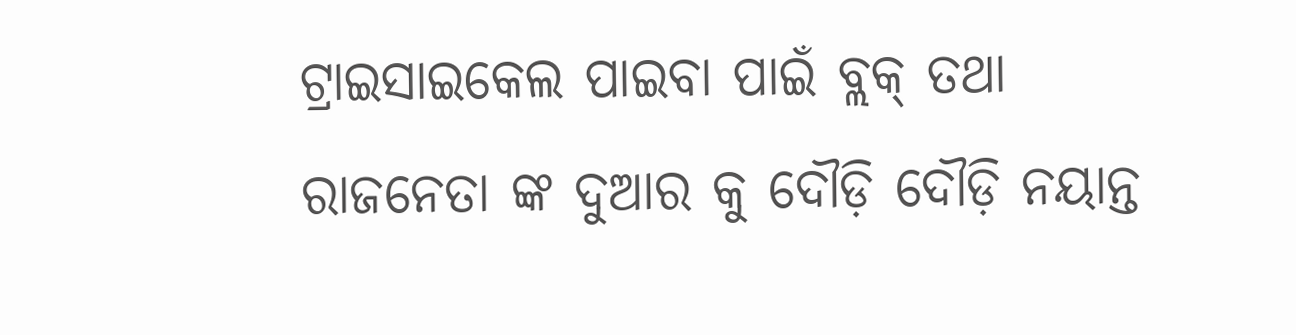ଟ୍ରାଇସାଇକେଲ ପାଇବା ପାଇଁ ବ୍ଲକ୍ ତଥା ରାଜନେତା ଙ୍କ ଦୁଆର କୁ ଦୌଡ଼ି ଦୌଡ଼ି ନୟାନ୍ତ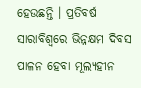ହେଉଛନ୍ତି । ପ୍ରତିବର୍ଷ ସାରାବିଶ୍ୱରେ ଭିନ୍ନକ୍ଷମ ଦିବସ ପାଳନ ହେବା ମୂଲ୍ୟହୀନ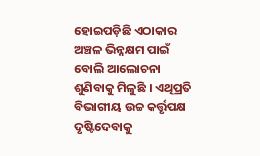ହୋଇପଡ଼ିଛି ଏଠାକାର ଅଞ୍ଚଳ ଭିନ୍ନକ୍ଷମ ପାଇଁ ବୋଲି ଆଲୋଚନା ଶୁଣିବାକୁ ମିଳୁଛି । ଏଥିପ୍ରତି ବିଭାଗୀୟ ଉଚ୍ଚ କର୍ତ୍ତୃପକ୍ଷ ଦୃଷ୍ଟିଦେବାକୁ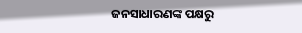ଜନସାଧାରଣଙ୍କ ପକ୍ଷରୁ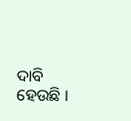ଦାବି ହେଉଛି ।